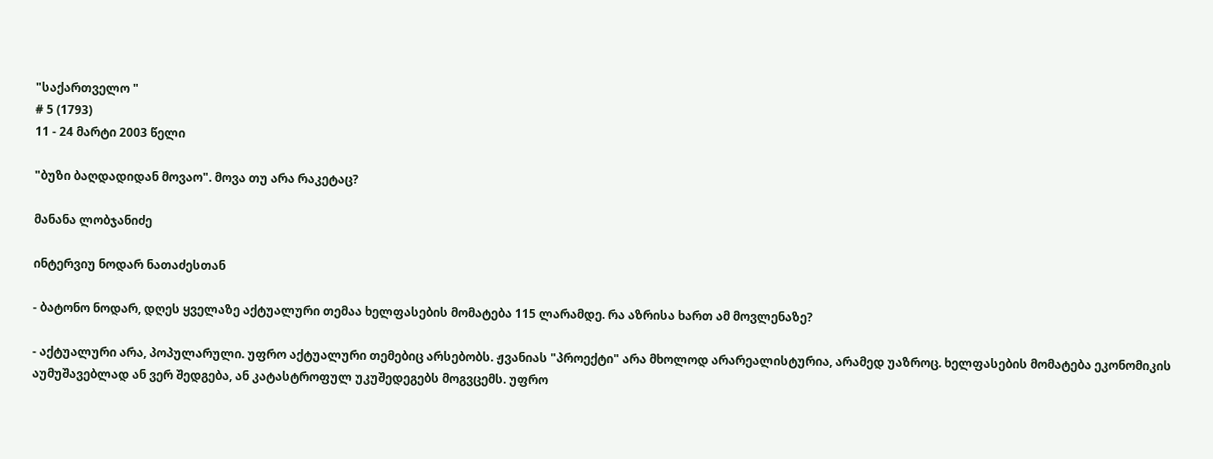"საქართველო "
# 5 (1793)
11 - 24 მარტი 2003 წელი

"ბუზი ბაღდადიდან მოვაო". მოვა თუ არა რაკეტაც?

მანანა ლობჯანიძე

ინტერვიუ ნოდარ ნათაძესთან

- ბატონო ნოდარ, დღეს ყველაზე აქტუალური თემაა ხელფასების მომატება 115 ლარამდე. რა აზრისა ხართ ამ მოვლენაზე?

- აქტუალური არა, პოპულარული. უფრო აქტუალური თემებიც არსებობს. ჟვანიას "პროექტი" არა მხოლოდ არარეალისტურია, არამედ უაზროც. ხელფასების მომატება ეკონომიკის აუმუშავებლად ან ვერ შედგება, ან კატასტროფულ უკუშედეგებს მოგვცემს. უფრო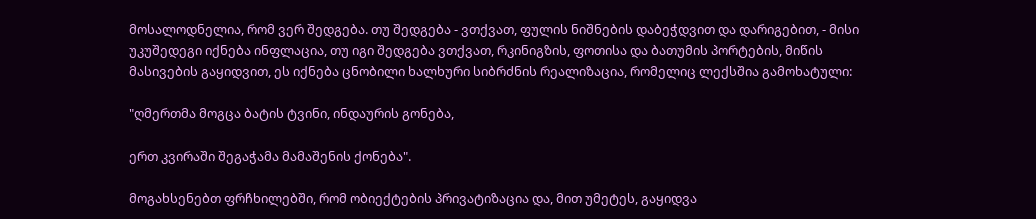მოსალოდნელია, რომ ვერ შედგება. თუ შედგება - ვთქვათ, ფულის ნიშნების დაბეჭდვით და დარიგებით, - მისი უკუშედეგი იქნება ინფლაცია, თუ იგი შედგება ვთქვათ, რკინიგზის, ფოთისა და ბათუმის პორტების, მიწის მასივების გაყიდვით, ეს იქნება ცნობილი ხალხური სიბრძნის რეალიზაცია, რომელიც ლექსშია გამოხატული:

"ღმერთმა მოგცა ბატის ტვინი, ინდაურის გონება,

ერთ კვირაში შეგაჭამა მამაშენის ქონება".

მოგახსენებთ ფრჩხილებში, რომ ობიექტების პრივატიზაცია და, მით უმეტეს, გაყიდვა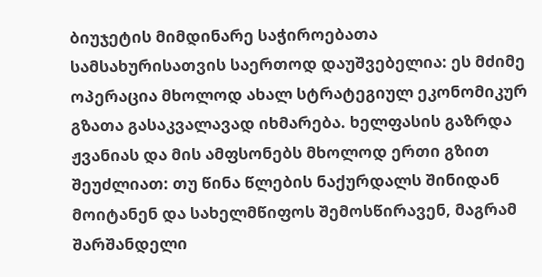ბიუჯეტის მიმდინარე საჭიროებათა სამსახურისათვის საერთოდ დაუშვებელია: ეს მძიმე ოპერაცია მხოლოდ ახალ სტრატეგიულ ეკონომიკურ გზათა გასაკვალავად იხმარება. ხელფასის გაზრდა ჟვანიას და მის ამფსონებს მხოლოდ ერთი გზით შეუძლიათ: თუ წინა წლების ნაქურდალს შინიდან მოიტანენ და სახელმწიფოს შემოსწირავენ, მაგრამ შარშანდელი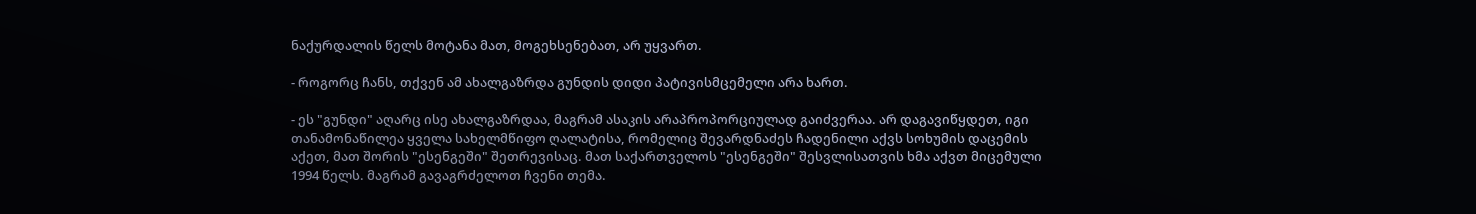ნაქურდალის წელს მოტანა მათ, მოგეხსენებათ, არ უყვართ.

- როგორც ჩანს, თქვენ ამ ახალგაზრდა გუნდის დიდი პატივისმცემელი არა ხართ.

- ეს "გუნდი" აღარც ისე ახალგაზრდაა, მაგრამ ასაკის არაპროპორციულად გაიძვერაა. არ დაგავიწყდეთ, იგი თანამონაწილეა ყველა სახელმწიფო ღალატისა, რომელიც შევარდნაძეს ჩადენილი აქვს სოხუმის დაცემის აქეთ, მათ შორის "ესენგეში" შეთრევისაც. მათ საქართველოს "ესენგეში" შესვლისათვის ხმა აქვთ მიცემული 1994 წელს. მაგრამ გავაგრძელოთ ჩვენი თემა.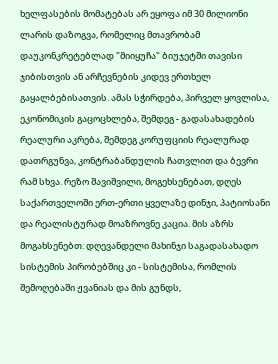ხელფასების მომატებას არ ეყოფა იმ 30 მილიონი ლარის დაზოგვა, რომელიც მთავრობამ დაუკონკრეტებლად "მიიყუჩა" ბიუჯეტში თავისი ჯიბისთვის ან არჩევნების კიდევ ერთხელ გაყალბებისათვის. ამას სჭირდება, პირველ ყოვლისა, ეკონომიკის გაცოცხლება, შემდეგ - გადასახადების რეალური აკრება, შემდეგ კორუფციის რეალურად დათრგუნვა, კონტრაბანდულის ჩათვლით და ბევრი რამ სხვა. რეზო შავიშვილი, მოგეხსენებათ, დღეს საქართველოში ერთ-ერთი ყველაზე დინჯი, პატიოსანი და რეალისტურად მოაზროვნე კაცია. მის აზრს მოგახსენებთ: დღევანდელი მახინჯი საგადასახადო სისტემის პირობებშიც კი - სისტემისა, რომლის შემოღებაში ჟვანიას და მის გუნდს,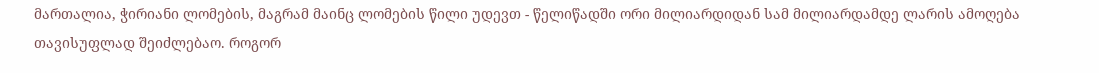მართალია, ჭირიანი ლომების, მაგრამ მაინც ლომების წილი უდევთ - წელიწადში ორი მილიარდიდან სამ მილიარდამდე ლარის ამოღება თავისუფლად შეიძლებაო. როგორ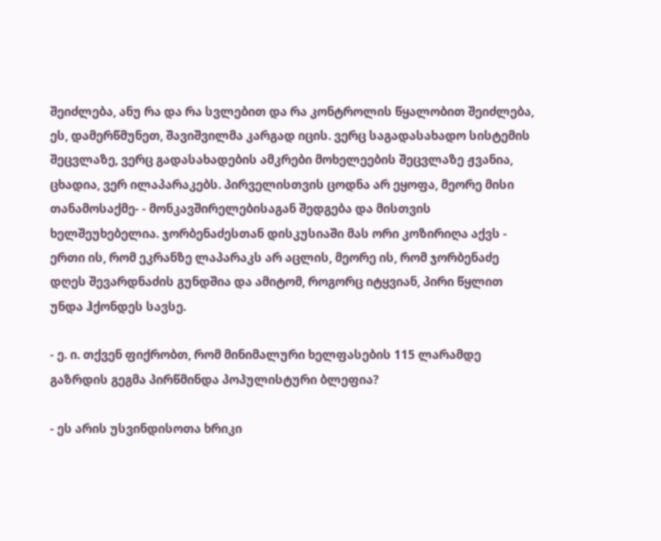შეიძლება, ანუ რა და რა სვლებით და რა კონტროლის წყალობით შეიძლება, ეს, დამერწმუნეთ, შავიშვილმა კარგად იცის. ვერც საგადასახადო სისტემის შეცვლაზე, ვერც გადასახადების ამკრები მოხელეების შეცვლაზე ჟვანია, ცხადია, ვერ ილაპარაკებს. პირველისთვის ცოდნა არ ეყოფა, მეორე მისი თანამოსაქმე- - მონკავშირელებისაგან შედგება და მისთვის ხელშეუხებელია. ჯორბენაძესთან დისკუსიაში მას ორი კოზირიღა აქვს - ერთი ის, რომ ეკრანზე ლაპარაკს არ აცლის, მეორე ის, რომ ჯორბენაძე დღეს შევარდნაძის გუნდშია და ამიტომ, როგორც იტყვიან, პირი წყლით უნდა ჰქონდეს სავსე.

- ე. ი. თქვენ ფიქრობთ, რომ მინიმალური ხელფასების 115 ლარამდე გაზრდის გეგმა პირწმინდა პოპულისტური ბლეფია?

- ეს არის უსვინდისოთა ხრიკი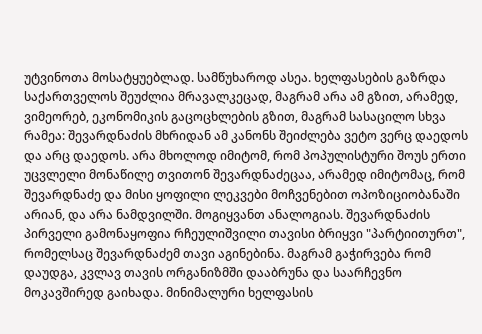უტვინოთა მოსატყუებლად. სამწუხაროდ ასეა. ხელფასების გაზრდა საქართველოს შეუძლია მრავალკეცად, მაგრამ არა ამ გზით, არამედ, ვიმეორებ, ეკონომიკის გაცოცხლების გზით, მაგრამ სასაცილო სხვა რამეა: შევარდნაძის მხრიდან ამ კანონს შეიძლება ვეტო ვერც დაედოს და არც დაედოს. არა მხოლოდ იმიტომ, რომ პოპულისტური შოუს ერთი უცვლელი მონაწილე თვითონ შევარდნაძეცაა, არამედ იმიტომაც, რომ შევარდნაძე და მისი ყოფილი ლეკვები მოჩვენებით ოპოზიციობანაში არიან, და არა ნამდვილში. მოგიყვანთ ანალოგიას. შევარდნაძის პირველი გამონაყოფია რჩეულიშვილი თავისი ბრიყვი "პარტიითურთ", რომელსაც შევარდნაძემ თავი აგინებინა. მაგრამ გაჭირვება რომ დაუდგა, კვლავ თავის ორგანიზმში დააბრუნა და საარჩევნო მოკავშირედ გაიხადა. მინიმალური ხელფასის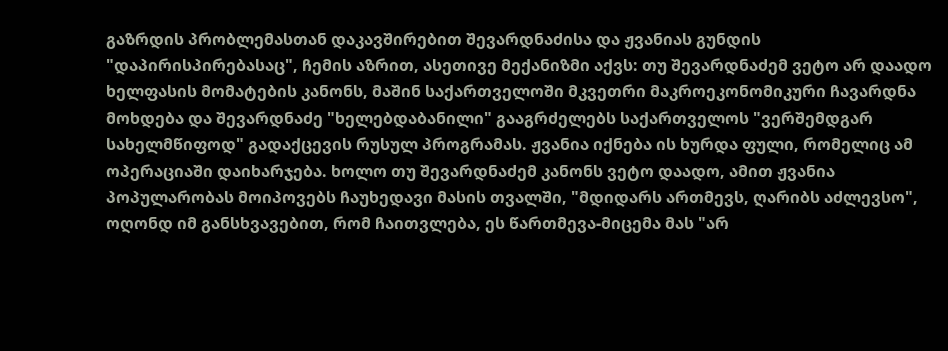გაზრდის პრობლემასთან დაკავშირებით შევარდნაძისა და ჟვანიას გუნდის "დაპირისპირებასაც", ჩემის აზრით, ასეთივე მექანიზმი აქვს: თუ შევარდნაძემ ვეტო არ დაადო ხელფასის მომატების კანონს, მაშინ საქართველოში მკვეთრი მაკროეკონომიკური ჩავარდნა მოხდება და შევარდნაძე "ხელებდაბანილი" გააგრძელებს საქართველოს "ვერშემდგარ სახელმწიფოდ" გადაქცევის რუსულ პროგრამას. ჟვანია იქნება ის ხურდა ფული, რომელიც ამ ოპერაციაში დაიხარჯება. ხოლო თუ შევარდნაძემ კანონს ვეტო დაადო, ამით ჟვანია პოპულარობას მოიპოვებს ჩაუხედავი მასის თვალში, "მდიდარს ართმევს, ღარიბს აძლევსო", ოღონდ იმ განსხვავებით, რომ ჩაითვლება, ეს წართმევა-მიცემა მას "არ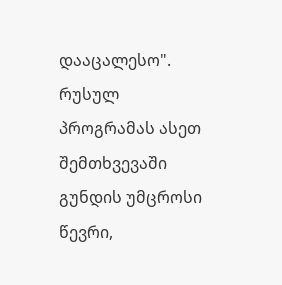დააცალესო". რუსულ პროგრამას ასეთ შემთხვევაში გუნდის უმცროსი წევრი,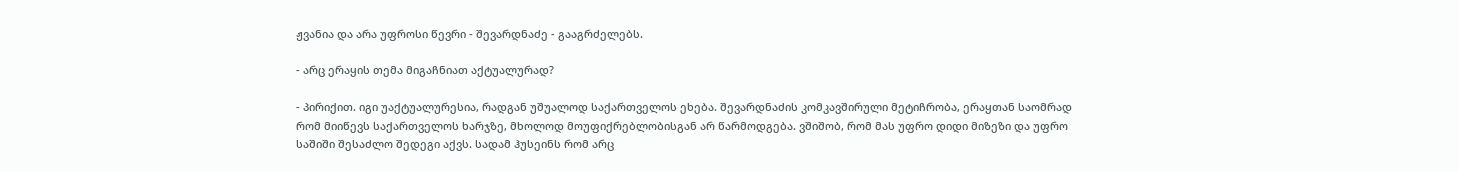ჟვანია და არა უფროსი წევრი - შევარდნაძე - გააგრძელებს.

- არც ერაყის თემა მიგაჩნიათ აქტუალურად?

- პირიქით. იგი უაქტუალურესია, რადგან უშუალოდ საქართველოს ეხება. შევარდნაძის კომკავშირული მეტიჩრობა, ერაყთან საომრად რომ მიიწევს საქართველოს ხარჯზე, მხოლოდ მოუფიქრებლობისგან არ წარმოდგება. ვშიშობ, რომ მას უფრო დიდი მიზეზი და უფრო საშიში შესაძლო შედეგი აქვს. სადამ ჰუსეინს რომ არც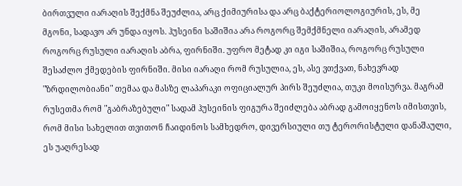ბირთვული იარაღის შექმნა შეუძლია, არც ქიმიურისა და არც ბაქტერიოლოგიურის, ეს, მე მგონი, სადავო არ უნდა იყოს. ჰუსეინი საშიშია არა როგორც შემქმნელი იარაღის, არამედ როგორც რუსული იარაღის აბრა, ფირნიში. უფრო მეტად კი იგი საშიშია, როგორც რუსული შესაძლო ქმედების ფირნიში. მისი იარაღი რომ რუსულია, ეს, ასე ვთქვათ, ნახევრად "ზრდილობიანი" თემაა და მასზე ლაპარაკი ოფიციალურ პირს შეუძლია, თუკი მოისურვა. მაგრამ რუსეთმა რომ "გაბრაზებული" სადამ ჰუსეინის ფიგურა შეიძლება აბრად გამოიყენოს იმისთვის, რომ მისი სახელით თვითონ ჩაიდინოს სამხედრო, დივერსიული თუ ტერორისტული დანაშაული, ეს უაღრესად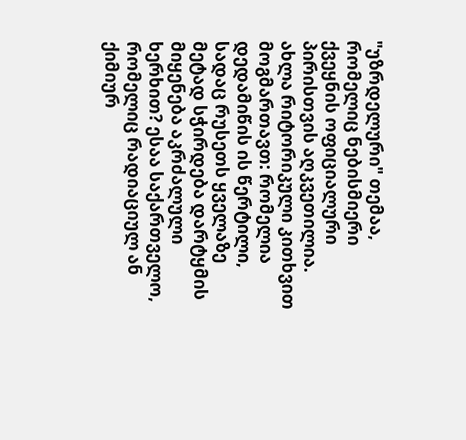"უზრდელური" თემაა, რომელიც ნებისმიერი ქვეყნის ოფიციალური პირისთვის აღკვეთილია. ახლა რიტორიკული კითხვით მოგმართავთ: რომელია დედამიწის ის წერტილი, სადაც რუსეთს ყველაზე მეტად სჭირდება დარტყმის მიყენება აკრძალული ხერხით? ესაა საქართველო, რომელიც რადიაციულ ან ქიმიურ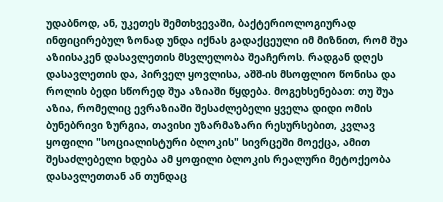უდაბნოდ, ან, უკეთეს შემთხვევაში, ბაქტერიოლოგიურად ინფიცირებულ ზონად უნდა იქნას გადაქცეული იმ მიზნით, რომ შუა აზიისაკენ დასავლეთის მსვლელობა შეაჩეროს. რადგან დღეს დასავლეთის და, პირველ ყოვლისა, აშშ-ის მსოფლიო წონისა და როლის ბედი სწორედ შუა აზიაში წყდება. მოგეხსენებათ: თუ შუა აზია, რომელიც ევრაზიაში შესაძლებელი ყველა დიდი ომის ბუნებრივი ზურგია, თავისი უზარმაზარი რესურსებით, კვლავ ყოფილი "სოციალისტური ბლოკის" სივრცეში მოექცა, ამით შესაძლებელი ხდება ამ ყოფილი ბლოკის რეალური მეტოქეობა დასავლეთთან ან თუნდაც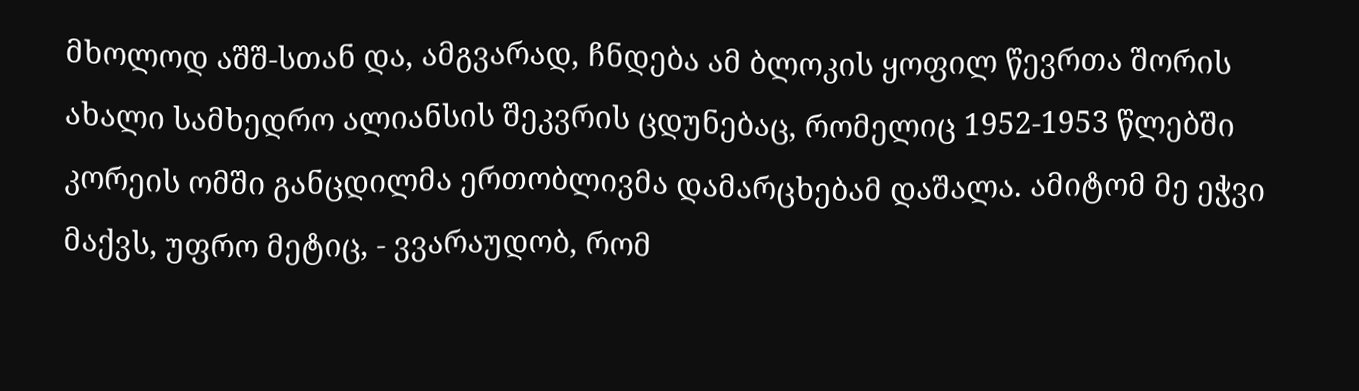მხოლოდ აშშ-სთან და, ამგვარად, ჩნდება ამ ბლოკის ყოფილ წევრთა შორის ახალი სამხედრო ალიანსის შეკვრის ცდუნებაც, რომელიც 1952-1953 წლებში კორეის ომში განცდილმა ერთობლივმა დამარცხებამ დაშალა. ამიტომ მე ეჭვი მაქვს, უფრო მეტიც, - ვვარაუდობ, რომ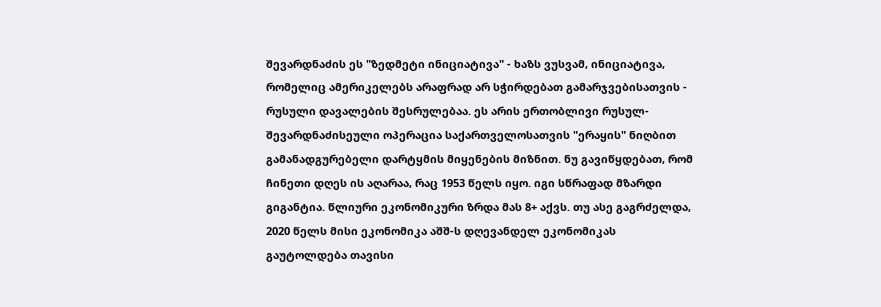შევარდნაძის ეს "ზედმეტი ინიციატივა" - ხაზს ვუსვამ, ინიციატივა, რომელიც ამერიკელებს არაფრად არ სჭირდებათ გამარჯვებისათვის - რუსული დავალების შესრულებაა. ეს არის ერთობლივი რუსულ-შევარდნაძისეული ოპერაცია საქართველოსათვის "ერაყის" ნიღბით გამანადგურებელი დარტყმის მიყენების მიზნით. ნუ გავიწყდებათ, რომ ჩინეთი დღეს ის აღარაა, რაც 1953 წელს იყო. იგი სწრაფად მზარდი გიგანტია. წლიური ეკონომიკური ზრდა მას 8+ აქვს. თუ ასე გაგრძელდა, 2020 წელს მისი ეკონომიკა აშშ-ს დღევანდელ ეკონომიკას გაუტოლდება თავისი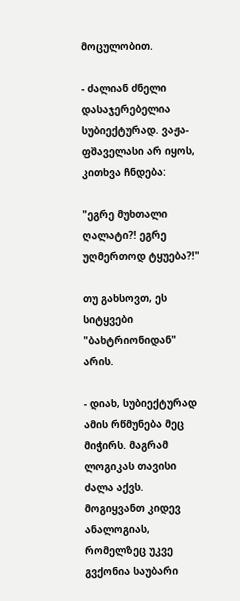მოცულობით.

- ძალიან ძნელი დასაჯერებელია სუბიექტურად. ვაჟა-ფშაველასი არ იყოს, კითხვა ჩნდება:

"ეგრე მუხთალი ღალატი?! ეგრე უღმერთოდ ტყუება?!"

თუ გახსოვთ, ეს სიტყვები "ბახტრიონიდან" არის.

- დიახ, სუბიექტურად ამის რწმუნება მეც მიჭირს. მაგრამ ლოგიკას თავისი ძალა აქვს. მოგიყვანთ კიდევ ანალოგიას, რომელზეც უკვე გვქონია საუბარი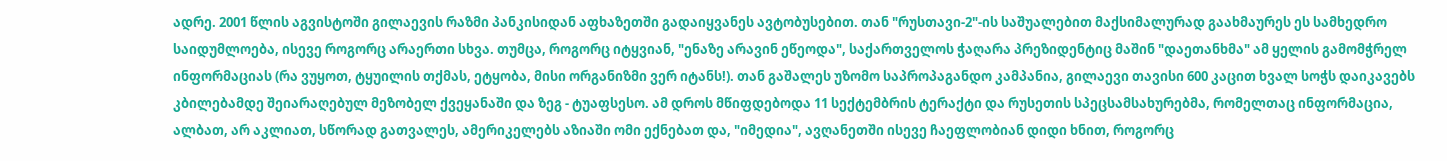ადრე. 2001 წლის აგვისტოში გილაევის რაზმი პანკისიდან აფხაზეთში გადაიყვანეს ავტობუსებით. თან "რუსთავი-2"-ის საშუალებით მაქსიმალურად გაახმაურეს ეს სამხედრო საიდუმლოება, ისევე როგორც არაერთი სხვა. თუმცა, როგორც იტყვიან, "ენაზე არავინ ეწეოდა", საქართველოს ჭაღარა პრეზიდენტიც მაშინ "დაეთანხმა" ამ ყელის გამომჭრელ ინფორმაციას (რა ვუყოთ, ტყუილის თქმას, ეტყობა, მისი ორგანიზმი ვერ იტანს!). თან გაშალეს უზომო საპროპაგანდო კამპანია, გილაევი თავისი 600 კაცით ხვალ სოჭს დაიკავებს კბილებამდე შეიარაღებულ მეზობელ ქვეყანაში და ზეგ - ტუაფსესო. ამ დროს მწიფდებოდა 11 სექტემბრის ტერაქტი და რუსეთის სპეცსამსახურებმა, რომელთაც ინფორმაცია, ალბათ, არ აკლიათ, სწორად გათვალეს, ამერიკელებს აზიაში ომი ექნებათ და, "იმედია", ავღანეთში ისევე ჩაეფლობიან დიდი ხნით, როგორც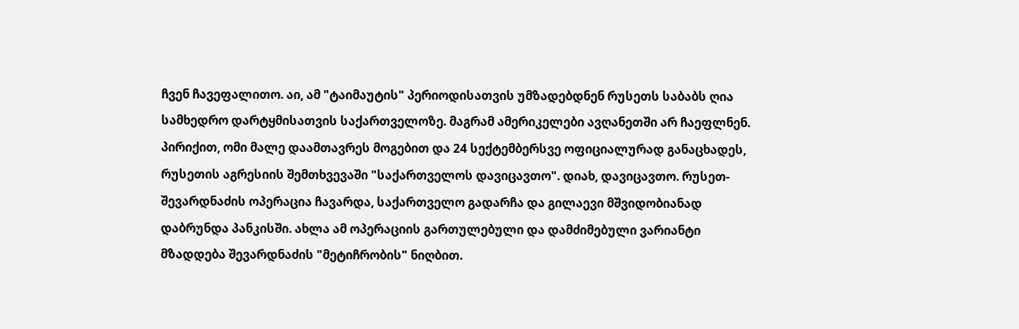ჩვენ ჩავეფალითო. აი, ამ "ტაიმაუტის" პერიოდისათვის უმზადებდნენ რუსეთს საბაბს ღია სამხედრო დარტყმისათვის საქართველოზე. მაგრამ ამერიკელები ავღანეთში არ ჩაეფლნენ. პირიქით, ომი მალე დაამთავრეს მოგებით და 24 სექტემბერსვე ოფიციალურად განაცხადეს, რუსეთის აგრესიის შემთხვევაში "საქართველოს დავიცავთო". დიახ, დავიცავთო. რუსეთ-შევარდნაძის ოპერაცია ჩავარდა, საქართველო გადარჩა და გილაევი მშვიდობიანად დაბრუნდა პანკისში. ახლა ამ ოპერაციის გართულებული და დამძიმებული ვარიანტი მზადდება შევარდნაძის "მეტიჩრობის" ნიღბით.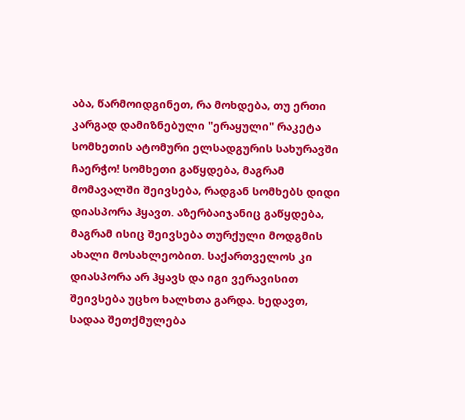აბა, წარმოიდგინეთ, რა მოხდება, თუ ერთი კარგად დამიზნებული "ერაყული" რაკეტა სომხეთის ატომური ელსადგურის სახურავში ჩაერჭო! სომხეთი გაწყდება, მაგრამ მომავალში შეივსება, რადგან სომხებს დიდი დიასპორა ჰყავთ. აზერბაიჯანიც გაწყდება, მაგრამ ისიც შეივსება თურქული მოდგმის ახალი მოსახლეობით. საქართველოს კი დიასპორა არ ჰყავს და იგი ვერავისით შეივსება უცხო ხალხთა გარდა. ხედავთ, სადაა შეთქმულება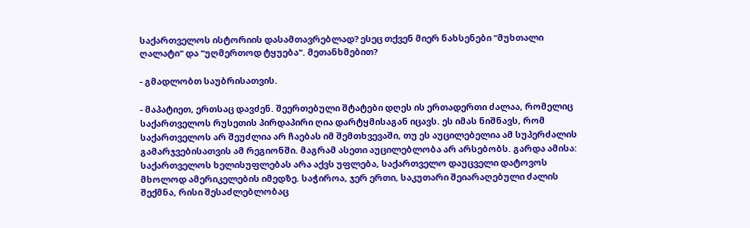საქართველოს ისტორიის დასამთავრებლად? ესეც თქვენ მიერ ნახსენები "მუხთალი ღალატი" და "უღმერთოდ ტყუება". მეთანხმებით?

- გმადლობთ საუბრისათვის.

- მაპატიეთ, ერთსაც დავძენ. შეერთებული შტატები დღეს ის ერთადერთი ძალაა, რომელიც საქართველოს რუსეთის პირდაპირი ღია დარტყმისაგან იცავს. ეს იმას ნიშნავს, რომ საქართველოს არ შეუძლია არ ჩაებას იმ შემთხვევაში, თუ ეს აუცილებელია ამ სუპერძალის გამარჯვებისათვის ამ რეგიონში. მაგრამ ასეთი აუცილებლობა არ არსებობს. გარდა ამისა: საქართველოს ხელისუფლებას არა აქვს უფლება, საქართველო დაუცველი დატოვოს მხოლოდ ამერიკელების იმედზე. საჭიროა, ჯერ ერთი, საკუთარი შეიარაღებული ძალის შექმნა, რისი შესაძლებლობაც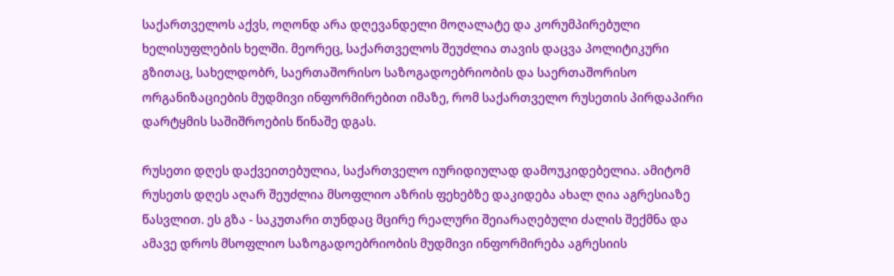საქართველოს აქვს, ოღონდ არა დღევანდელი მოღალატე და კორუმპირებული ხელისუფლების ხელში. მეორეც, საქართველოს შეუძლია თავის დაცვა პოლიტიკური გზითაც, სახელდობრ, საერთაშორისო საზოგადოებრიობის და საერთაშორისო ორგანიზაციების მუდმივი ინფორმირებით იმაზე, რომ საქართველო რუსეთის პირდაპირი დარტყმის საშიშროების წინაშე დგას.

რუსეთი დღეს დაქვეითებულია, საქართველო იურიდიულად დამოუკიდებელია. ამიტომ რუსეთს დღეს აღარ შეუძლია მსოფლიო აზრის ფეხებზე დაკიდება ახალ ღია აგრესიაზე წასვლით. ეს გზა - საკუთარი თუნდაც მცირე რეალური შეიარაღებული ძალის შექმნა და ამავე დროს მსოფლიო საზოგადოებრიობის მუდმივი ინფორმირება აგრესიის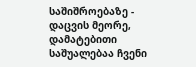საშიშროებაზე - დაცვის მეორე, დამატებითი საშუალებაა ჩვენი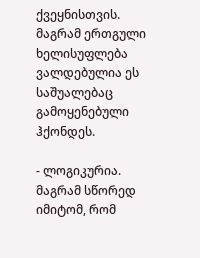ქვეყნისთვის. მაგრამ ერთგული ხელისუფლება ვალდებულია ეს საშუალებაც გამოყენებული ჰქონდეს.

- ლოგიკურია. მაგრამ სწორედ იმიტომ, რომ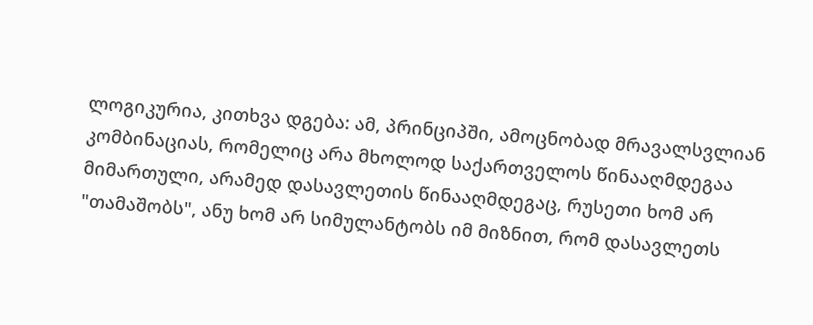ლოგიკურია, კითხვა დგება: ამ, პრინციპში, ამოცნობად მრავალსვლიან კომბინაციას, რომელიც არა მხოლოდ საქართველოს წინააღმდეგაა მიმართული, არამედ დასავლეთის წინააღმდეგაც, რუსეთი ხომ არ "თამაშობს", ანუ ხომ არ სიმულანტობს იმ მიზნით, რომ დასავლეთს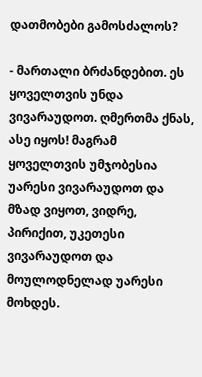დათმობები გამოსძალოს?

- მართალი ბრძანდებით. ეს ყოველთვის უნდა ვივარაუდოთ. ღმერთმა ქნას, ასე იყოს! მაგრამ ყოველთვის უმჯობესია უარესი ვივარაუდოთ და მზად ვიყოთ, ვიდრე, პირიქით, უკეთესი ვივარაუდოთ და მოულოდნელად უარესი მოხდეს.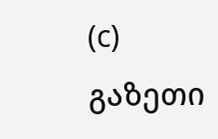(c) გაზეთი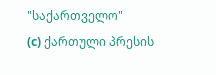"საქართველო"
(c) ქართული პრესის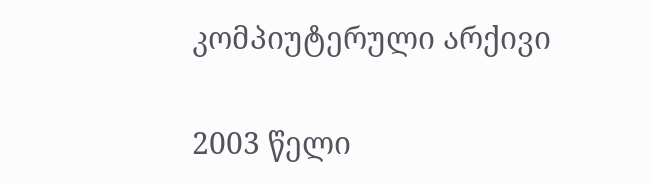კომპიუტერული არქივი


2003 წელი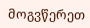მოგვწერეთ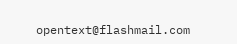opentext@flashmail.com